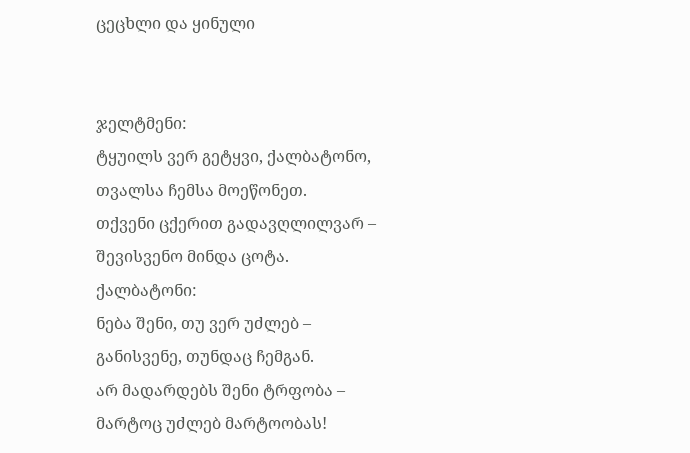ცეცხლი და ყინული


ჯელტმენი:
ტყუილს ვერ გეტყვი, ქალბატონო,
თვალსა ჩემსა მოეწონეთ.
თქვენი ცქერით გადავღლილვარ –
შევისვენო მინდა ცოტა.
ქალბატონი:
ნება შენი, თუ ვერ უძლებ –
განისვენე, თუნდაც ჩემგან.
არ მადარდებს შენი ტრფობა –
მარტოც უძლებ მარტოობას!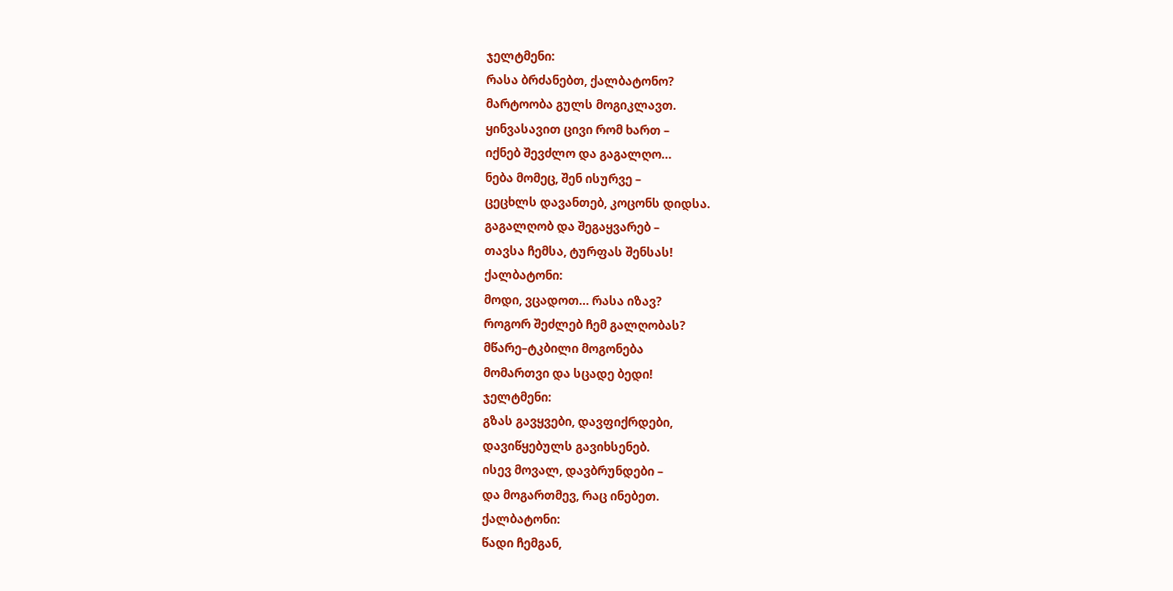ჯელტმენი:
რასა ბრძანებთ, ქალბატონო?
მარტოობა გულს მოგიკლავთ.
ყინვასავით ცივი რომ ხართ –
იქნებ შევძლო და გაგალღო…
ნება მომეც, შენ ისურვე –
ცეცხლს დავანთებ, კოცონს დიდსა.
გაგალღობ და შეგაყვარებ –
თავსა ჩემსა, ტურფას შენსას!
ქალბატონი:
მოდი, ვცადოთ… რასა იზავ?
როგორ შეძლებ ჩემ გალღობას?
მწარე–ტკბილი მოგონება
მომართვი და სცადე ბედი!
ჯელტმენი:
გზას გავყვები, დავფიქრდები,
დავიწყებულს გავიხსენებ.
ისევ მოვალ, დავბრუნდები –
და მოგართმევ, რაც ინებეთ.
ქალბატონი:
წადი ჩემგან,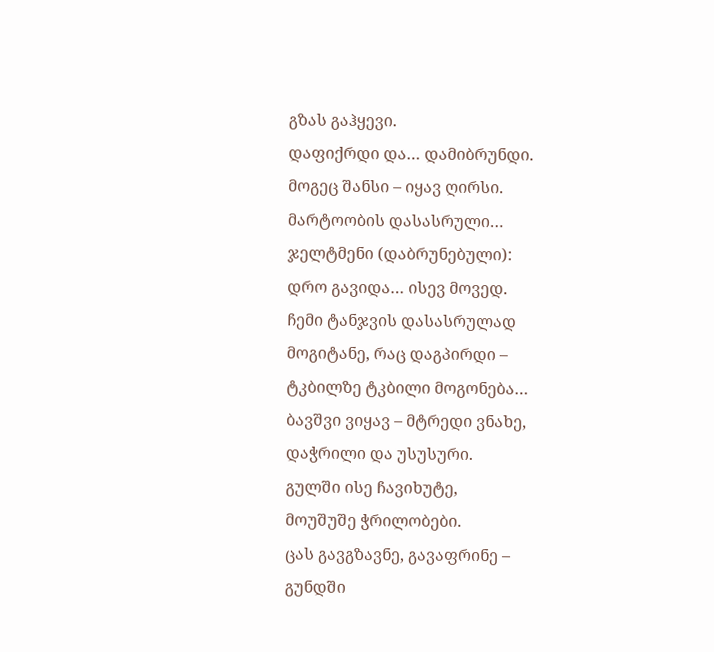გზას გაჰყევი.
დაფიქრდი და… დამიბრუნდი.
მოგეც შანსი – იყავ ღირსი.
მარტოობის დასასრული…
ჯელტმენი (დაბრუნებული):
დრო გავიდა… ისევ მოვედ.
ჩემი ტანჯვის დასასრულად
მოგიტანე, რაც დაგპირდი –
ტკბილზე ტკბილი მოგონება…
ბავშვი ვიყავ – მტრედი ვნახე,
დაჭრილი და უსუსური.
გულში ისე ჩავიხუტე,
მოუშუშე ჭრილობები.
ცას გავგზავნე, გავაფრინე –
გუნდში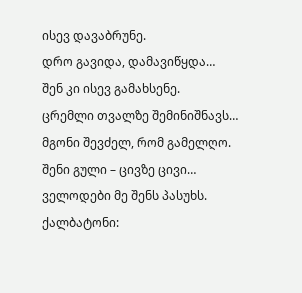ისევ დავაბრუნე.
დრო გავიდა, დამავიწყდა…
შენ კი ისევ გამახსენე.
ცრემლი თვალზე შემინიშნავს…
მგონი შევძელ, რომ გამელღო.
შენი გული – ცივზე ცივი…
ველოდები მე შენს პასუხს.
ქალბატონი: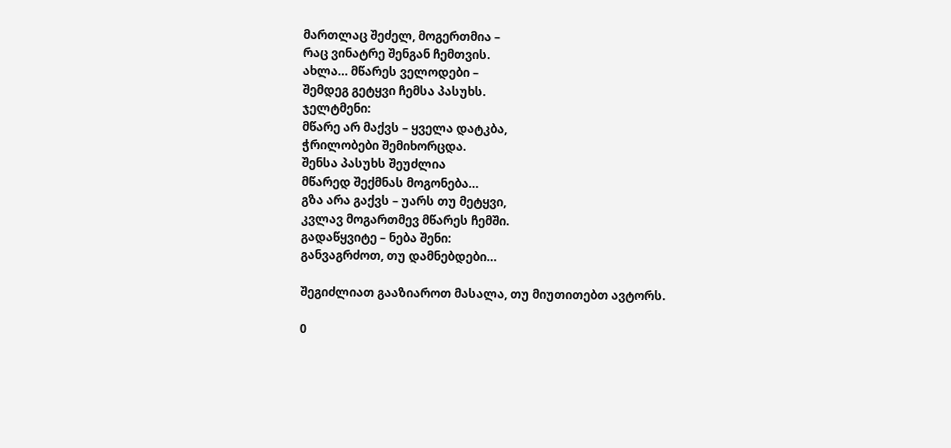მართლაც შეძელ, მოგერთმია –
რაც ვინატრე შენგან ჩემთვის.
ახლა… მწარეს ველოდები –
შემდეგ გეტყვი ჩემსა პასუხს.
ჯელტმენი:
მწარე არ მაქვს – ყველა დატკბა,
ჭრილობები შემიხორცდა.
შენსა პასუხს შეუძლია
მწარედ შექმნას მოგონება…
გზა არა გაქვს – უარს თუ მეტყვი,
კვლავ მოგართმევ მწარეს ჩემში.
გადაწყვიტე – ნება შენი:
განვაგრძოთ, თუ დამნებდები…

შეგიძლიათ გააზიაროთ მასალა, თუ მიუთითებთ ავტორს.

0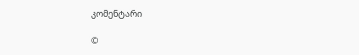კომენტარი

©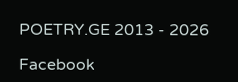POETRY.GE 2013 - 2026

Facebook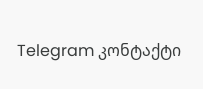Telegram კონტაქტი